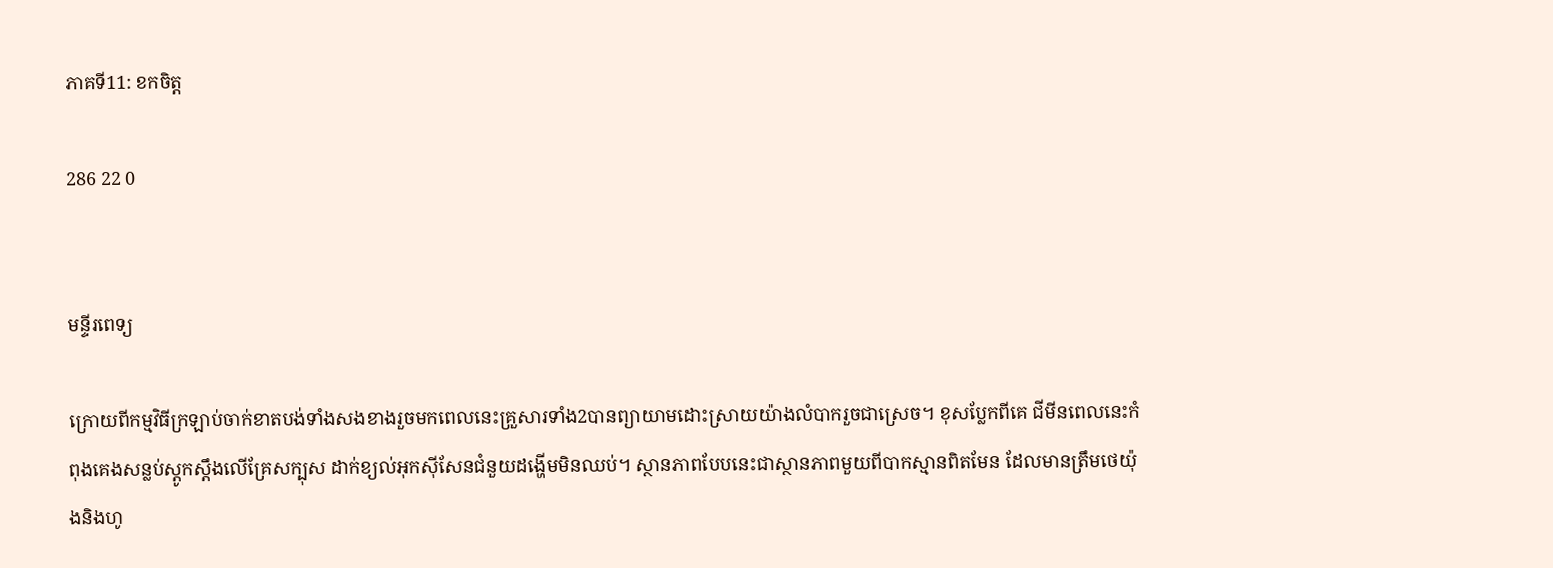ភាគទី11: ខកចិត្ត

286 22 0


មន្ទីរពេទ្យ

ក្រោយពីកម្មវិធីក្រឡាប់ចាក់ខាតបង់ទាំងសងខាងរួចមកពេលនេះគ្រួសារទាំង2បានព្យាយាមដោះស្រាយយ៉ាងលំបាករួចជាស្រេច។ ខុសប្លែកពីគេ ជីមីនពេលនេះកំពុងគេងសន្លប់ស្តូកស្តឹងលើគ្រែសក្បុស ដាក់ខ្យល់អុកស៊ីសែនជំនួយដង្ហើមមិនឈប់។ ស្ថានភាពបែបនេះជាស្ថានភាពមួយពីបាកស្មានពិតមែន ដែលមានត្រឹមថេយ៉ុងនិងហូ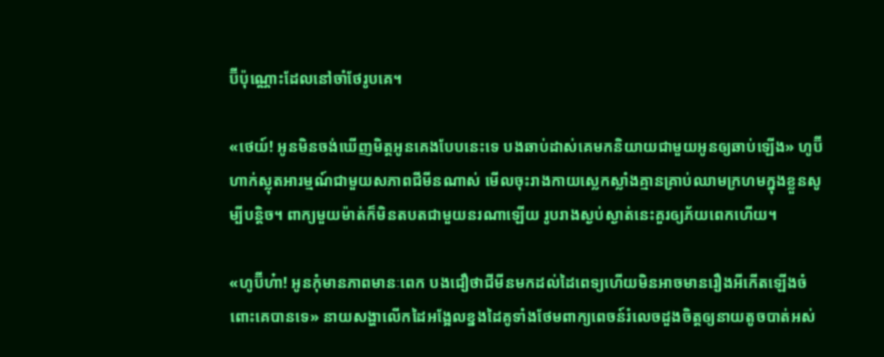ប៊ីប៉ុណ្ណោះដែលនៅចាំថែរូបគេ។

«ថេយ៍! អូនមិនចង់ឃើញមិត្តអូនគេងបែបនេះទេ បងឆាប់ដាស់គេមកនិយាយជាមួយអូនឲ្យឆាប់ឡើង» ហូប៊ីហាក់ស្លុតអារម្មណ៍ជាមួយសភាពជីមីនណាស់ មើលចុះរាងកាយស្លេកស្លាំងគ្មានគ្រាប់ឈាមក្រហមក្នុងខ្លួនសូម្បីបន្តិច។ ពាក្យមួយម៉ាត់ក៏មិនតបតជាមួយនរណាឡើយ រូបរាងស្ងប់ស្ងាត់នេះគួរឲ្យភ័យពេកហើយ។

«ហូប៊ីហ៎ា! អូនកុំមានភាពមានៈពេក បងជឿថាជីមីនមកដល់ដៃពេទ្យហើយមិនអាចមានរឿងអីកើតឡើងចំពោះគេបានទេ» នាយសង្ហាលើកដៃអង្អែលខ្នងដៃគូទាំងថែមពាក្យពេចន៍រំលេចដួងចិត្តឲ្យនាយតូចបាត់អស់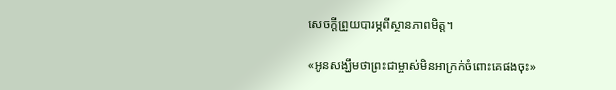សេចក្តីព្រួយបារម្ភពីស្ថានភាពមិត្ត។

«អូនសង្ឃឹមថាព្រះជាម្ចាស់មិនអាក្រក់ចំពោះគេផងចុះ»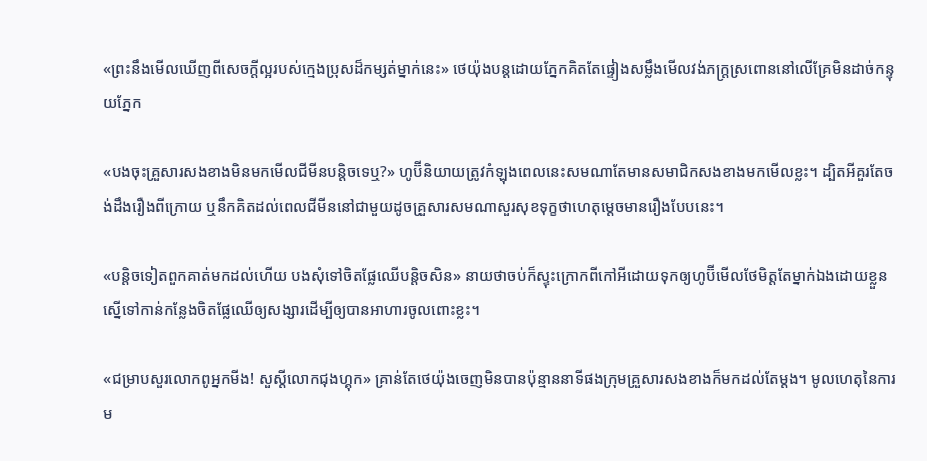«ព្រះនឹងមើលឃើញពីសេចក្តីល្អរបស់ក្មេងប្រុសដ៏កម្សត់ម្នាក់នេះ» ថេយ៉ុងបន្តដោយភ្នែកគិតតែផ្ទៀងសម្លឹងមើលវង់ភក្ត្រស្រពោននៅលើគ្រែមិនដាច់កន្ទុយភ្នែក

«បងចុះគ្រួសារសងខាងមិនមកមើលជីមីនបន្តិចទេឬ?» ហូប៊ីនិយាយត្រូវកំឡុងពេលនេះសមណាតែមានសមាជិកសងខាងមកមើលខ្លះ។ ដ្បិតអីគួរតែចង់ដឹងរឿងពីក្រោយ ឬនឹកគិតដល់ពេលជីមីននៅជាមួយដូចគ្រួសារសមណាសួរសុខទុក្ខថាហេតុម្តេចមានរឿងបែបនេះ។

«បន្តិចទៀតពួកគាត់មកដល់ហើយ បងសុំទៅចិតផ្លែឈើបន្តិចសិន» នាយថាចប់ក៏ស្ទុះក្រោកពីកៅអីដោយទុកឲ្យហូប៊ីមើលថែមិត្តតែម្នាក់ឯងដោយខ្លួនស្នើទៅកាន់កន្លែងចិតផ្លែឈើឲ្យសង្សារដើម្បីឲ្យបានអាហារចូលពោះខ្លះ។

«ជម្រាបសួរលោកពូអ្នកមីង! សួស្តីលោកជុងហ្គុក» គ្រាន់តែថេយ៉ុងចេញមិនបានប៉ុន្មាននាទីផងក្រុមគ្រួសារសងខាងក៏មកដល់តែម្តង។ មូលហេតុនៃការម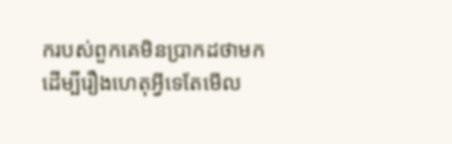ករបស់ពួកគេមិនប្រាកដថាមកដើម្បីរឿងហេតុអ្វីទេតែមើល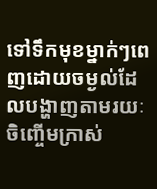ទៅទឹកមុខម្នាក់ៗពេញដោយចម្ងល់ដែលបង្ហាញតាមរយៈចិញ្ចើមក្រាស់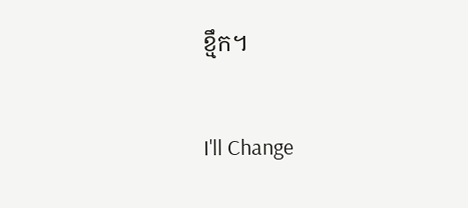ខ្មឹក។

I'll Change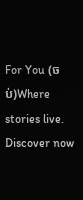For You (ចប់)Where stories live. Discover now